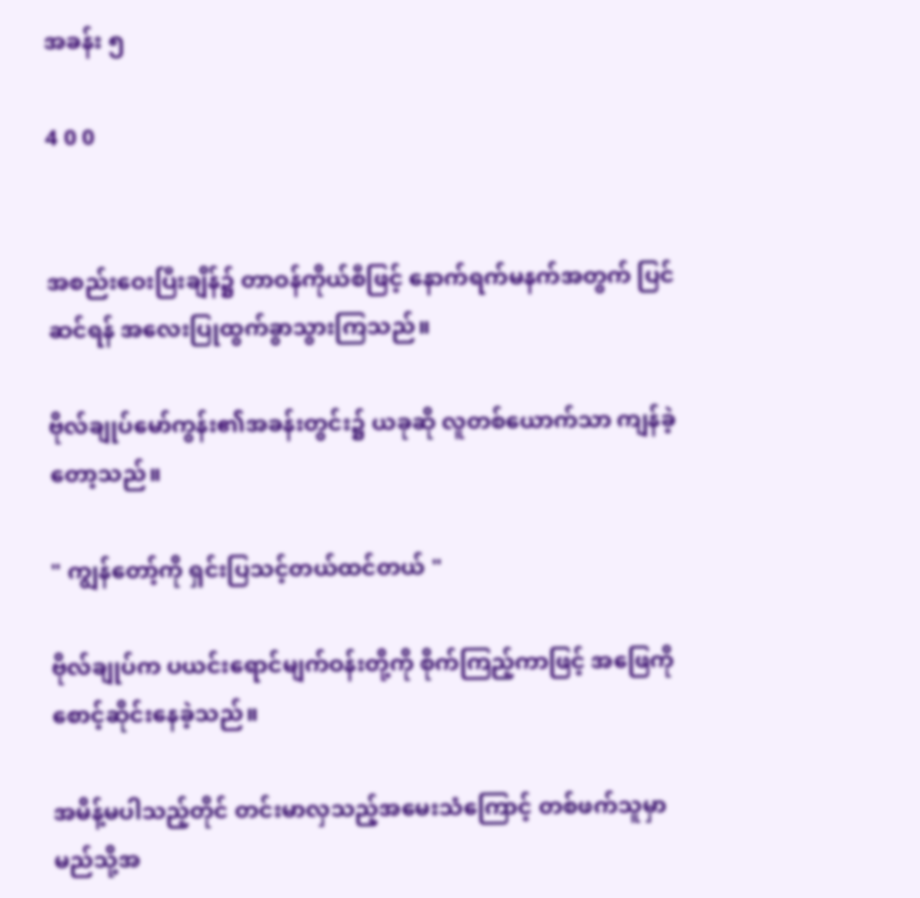အခန်း ၅

4 0 0


အစည်းဝေးပြီးချိန်၌ တာဝန်ကိုယ်စီဖြင့် နောက်ရက်မနက်အတွက် ပြင်ဆင်ရန် အလေးပြုထွက်ခွာသွားကြသည်။

ဗိုလ်ချုပ်‌မော်ကွန်း၏အခန်းတွင်း၌ ယခုဆို လူတစ်ယောက်သာ ကျန်ခဲ့တော့သည်။

" ကျွန်တော့်ကို ရှင်းပြသင့်တယ်ထင်တယ် "

ဗိုလ်ချုပ်က ပယင်းရောင်မျက်ဝန်းတို့ကို စိုက်ကြည့်ကာဖြင့် အဖြေကို စောင့်ဆိုင်းနေခဲ့သည်။

အမိန့်မပါသည့်တိုင် တင်းမာလှသည့်အမေးသံကြောင့် တစ်ဖက်သူမှာ မည်သို့အ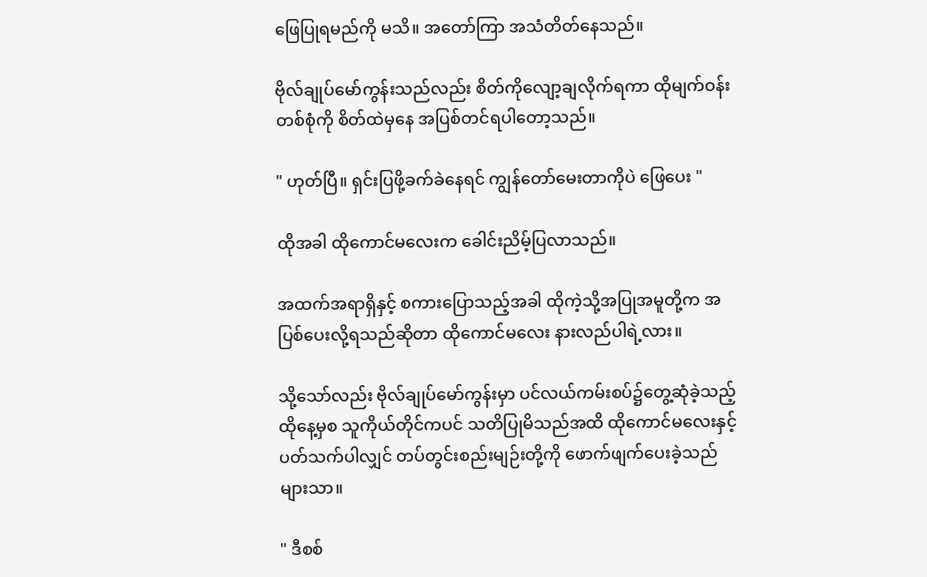ဖြေ‌ပြုရမည်ကို မသိ။ အတော်ကြာ အသံတိတ်နေသည်။

ဗိုလ်ချုပ်မော်ကွန်းသည်လည်း စိတ်ကိုလျော့ချလိုက်ရကာ ထိုမျက်ဝန်းတစ်စုံကို စိတ်ထဲမှနေ အပြစ်တင်ရပါတော့သည်။

" ဟုတ်ပြီ။ ရှင်းပြဖို့ခက်ခဲနေရင် ကျွန်တော်မေးတာကိုပဲ ဖြေပေး "

ထိုအခါ ထိုကောင်မလေးက ခေါင်းညိမ့်ပြလာသည်။

အထက်အရာရှိနှင့် စကားပြောသည့်အခါ ထိုကဲ့သို့‌အပြုအမူတို့က အပြစ်ပေးလို့ရသည်ဆိုတာ ထိုကောင်မလေး နားလည်ပါရဲ့လား။

သို့သော်လည်း ဗိုလ်ချုပ်မော်ကွန်းမှာ ပင်လယ်ကမ်းစပ်၌တွေ့ဆုံခဲ့သည့်ထိုနေ့မှစ သူကိုယ်တိုင်ကပင် သတိပြုမိသည်အထိ ထိုကောင်မလေးနှင့်ပတ်သက်ပါလျှင် တပ်တွင်းစည်းမျဉ်းတို့ကို ဖောက်ဖျက်ပေးခဲ့သည်များသာ။

" ဒီစစ်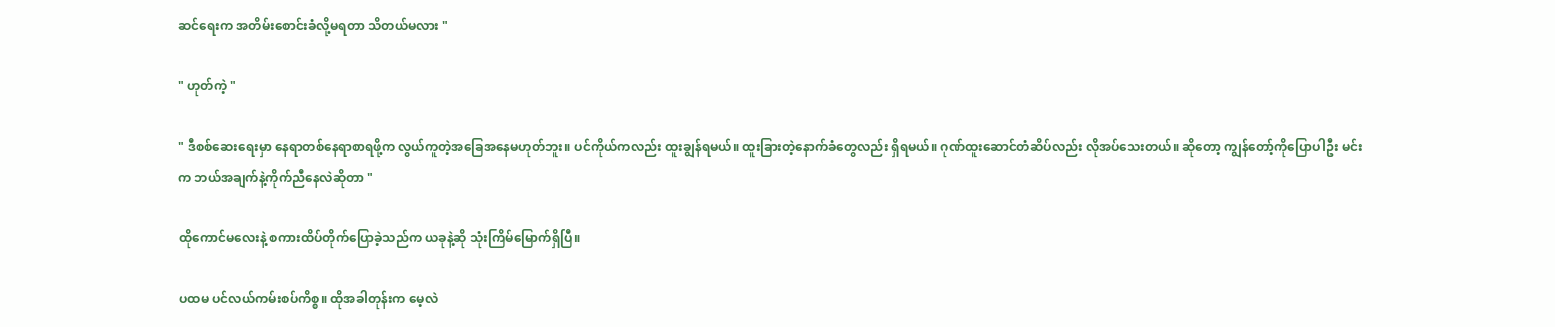ဆင်ရေးက အတိမ်းစောင်းခံလို့မရတာ သိတယ်မလား "

" ဟုတ်ကဲ့ "

" ဒီစစ်ဆေးရေးမှာ နေရာတစ်နေရာစာရဖို့က ‌လွယ်ကူတဲ့အခြေအနေမဟုတ်ဘူး။ ပင်ကိုယ်ကလည်း ထူးချွန်ရမယ်။ ထူးခြားတဲ့နောက်ခံတွေလည်း ရှိရမယ်။ ဂုဏ်ထူးဆောင်တံဆိပ်လည်း လိုအပ်သေးတယ်။ ဆိုတော့ ကျွန်တော့်ကိုပြောပါဦး မင်းက ဘယ်အချက်နဲ့ကိုက်ညီနေလဲဆိုတာ "

ထိုကောင်မလေးနဲ့ စကားထိပ်တိုက်ပြောခဲ့သည်က ယခုနဲ့ဆို သုံးကြိမ်မြောက်ရှိပြီ။

ပထမ ပင်လယ်ကမ်းစပ်ကိစ္စ။ ထိုအခါတုန်းက မေ့လဲ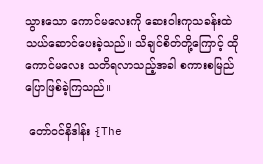သွားသော ကောင်မလေးကို ဆေးဝါးကုသခန်းထဲ သယ်ဆောင်ပေးခဲ့သည်။ သိချင်စိတ်တို့ကြောင့် ထိုကောင်မလေး သတိရလာသည့်အခါ စကားစမြည်ပြောဖြစ်ခဲ့ကြသည်။

 တော်ဝင်‌နိဒါန်း {The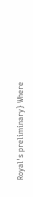Royal's preliminary} Where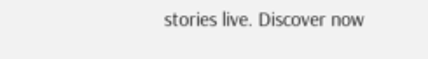stories live. Discover now